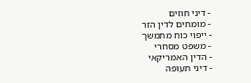- דיני חוזים
- מומחים לדין הזר
- ייפוי כוח מתמשך
- משפט מסחרי
- הדין האמריקאי
- דיני תעופה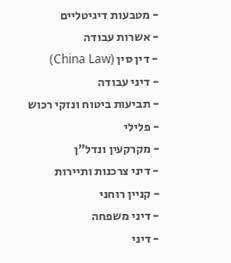- מטבעות דיגיטליים
- אשרות עבודה
- דין סין (China Law)
- דיני עבודה
- תביעות ביטוח ונזקי רכוש
- פלילי
- מקרקעין ונדל"ן
- דיני צרכנות ותיירות
- קניין רוחני
- דיני משפחה
- דיני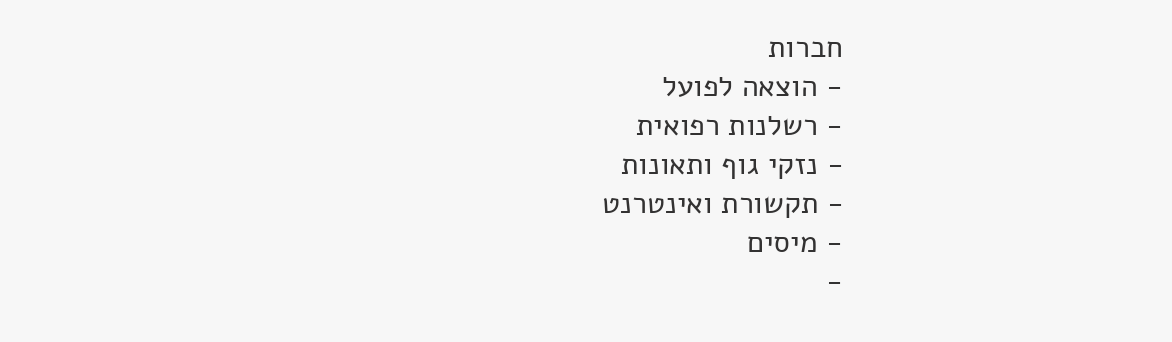חברות
- הוצאה לפועל
- רשלנות רפואית
- נזקי גוף ותאונות
- תקשורת ואינטרנט
- מיסים
-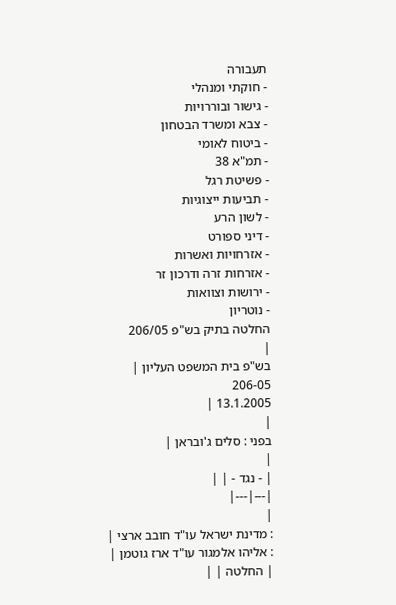תעבורה
- חוקתי ומנהלי
- גישור ובוררויות
- צבא ומשרד הבטחון
- ביטוח לאומי
- תמ"א 38
- פשיטת רגל
- תביעות ייצוגיות
- לשון הרע
- דיני ספורט
- אזרחויות ואשרות
- אזרחות זרה ודרכון זר
- ירושות וצוואות
- נוטריון
החלטה בתיק בש"פ 206/05
|
בש"פ בית המשפט העליון |
206-05
13.1.2005 |
|
בפני : סלים ג'ובראן |
|
| - נגד - | |
|---|---|
|
: מדינת ישראל עו"ד חובב ארצי |
: אליהו אלמגור עו"ד ארז גוטמן |
| החלטה | |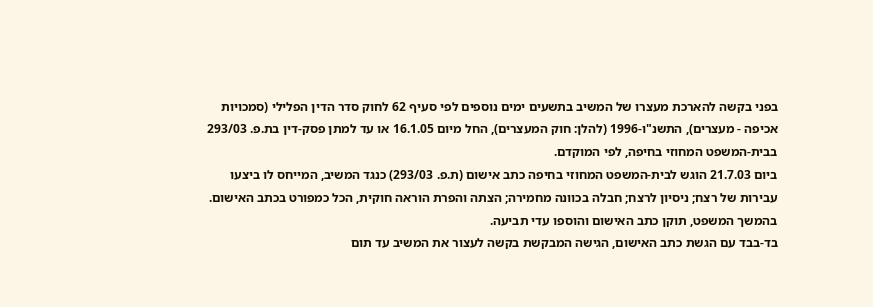בפני בקשה להארכת מעצרו של המשיב בתשעים ימים נוספים לפי סעיף 62 לחוק סדר הדין הפלילי (סמכויות אכיפה - מעצרים), התשנ"ו-1996 (להלן: חוק המעצרים), החל מיום 16.1.05 או עד למתן פסק-דין בת.פ. 293/03 בבית-המשפט המחוזי בחיפה, לפי המוקדם.
ביום 21.7.03 הוגש לבית-המשפט המחוזי בחיפה כתב אישום (ת.פ. 293/03) כנגד המשיב, המייחס לו ביצעו עבירות של רצח; ניסיון לרצח; חבלה בכוונה מחמירה; הצתה והפרת הוראה חוקית, הכל כמפורט בכתב האישום. בהמשך המשפט, תוקן כתב האישום והוספו עדי תביעה.
בד-בבד עם הגשת כתב האישום, הגישה המבקשת בקשה לעצור את המשיב עד תום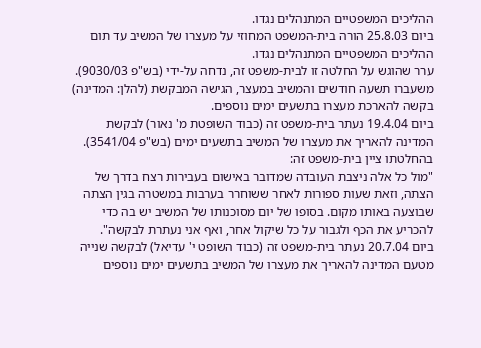ההליכים המשפטיים המתנהלים נגדו.
ביום 25.8.03 הורה בית-המשפט המחוזי על מעצרו של המשיב עד תום ההליכים המשפטיים המתנהלים נגדו.
ערר שהוגש על החלטה זו לבית-משפט זה, נדחה על-ידי (בש"פ 9030/03).
משעברו תשעה חודשים והמשיב במעצר, הגישה המבקשת (להלן: המדינה) בקשה להארכת מעצרו בתשעים ימים נוספים.
ביום 19.4.04 נעתר בית-משפט זה (כבוד השופטת מ' נאור) לבקשת המדינה להאריך את מעצרו של המשיב בתשעים ימים (בש"פ 3541/04). בהחלטתו ציין בית-משפט זה:
"מול כל אלה ניצבת העובדה שמדובר באישום בעבירות רצח בדרך של הצתה, וזאת שעות ספורות לאחר ששוחרר בערבות במשטרה בגין הצתה שבוצעה באותו מקום. בסופו של יום מסוכנותו של המשיב יש בה כדי להכריע את הכף ולגבור על כל שיקול אחר, ואף אני נעתרת לבקשה".
ביום 20.7.04 נעתר בית-משפט זה (כבוד השופט י' עדיאל) לבקשה שנייה מטעם המדינה להאריך את מעצרו של המשיב בתשעים ימים נוספים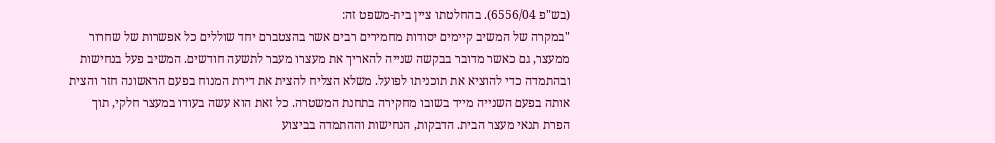(בש"פ 6556/04). בהחלטתו ציין בית-משפט זה:
"במקרה של המשיב קיימים יסודות מחמירים רבים אשר בהצטברם יחד שוללים כל אפשרות של שחרור ממעצר, גם כאשר מדובר בבקשה שנייה להאריך את מעצרו מעבר לתשעה חודשים. המשיב פעל בנחישות ובהתמדה כדי להוציא את תוכניתו לפועל. משלא הצליח להצית את דירת המנוח בפעם הראשונה חזר והצית אותה בפעם השנייה מייד בשובו מחקירה בתחנת המשטרה. כל זאת הוא עשה בעודו במעצר חלקי, תוך הפרת תנאי מעצר הבית. הדבקות, הנחישות וההתמדה בביצוע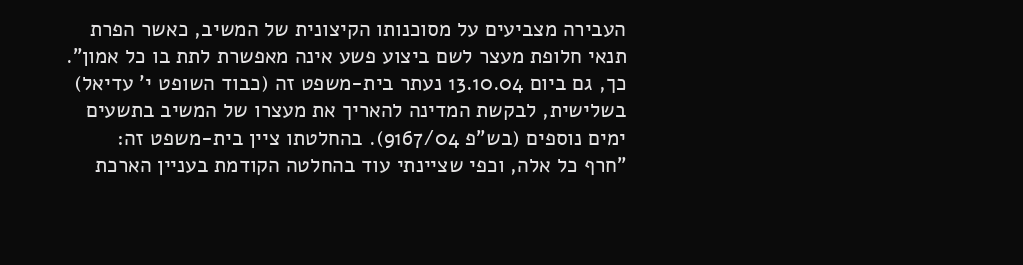העבירה מצביעים על מסוכנותו הקיצונית של המשיב, כאשר הפרת תנאי חלופת מעצר לשם ביצוע פשע אינה מאפשרת לתת בו כל אמון".
כך, גם ביום 13.10.04 נעתר בית-משפט זה (כבוד השופט י' עדיאל) בשלישית, לבקשת המדינה להאריך את מעצרו של המשיב בתשעים ימים נוספים (בש"פ 9167/04). בהחלטתו ציין בית-משפט זה:
"חרף כל אלה, וכפי שציינתי עוד בהחלטה הקודמת בעניין הארכת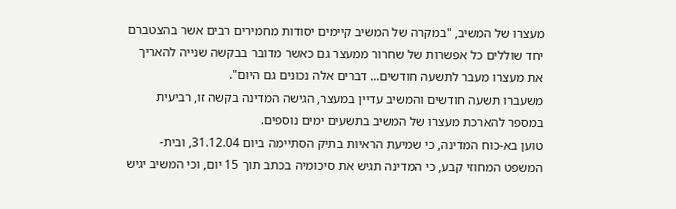מעצרו של המשיב, "במקרה של המשיב קיימים יסודות מחמירים רבים אשר בהצטברם יחד שוללים כל אפשרות של שחרור ממעצר גם כאשר מדובר בבקשה שנייה להאריך את מעצרו מעבר לתשעה חודשים... דברים אלה נכונים גם היום".
משעברו תשעה חודשים והמשיב עדיין במעצר, הגישה המדינה בקשה זו, רביעית במספר להארכת מעצרו של המשיב בתשעים ימים נוספים.
טוען בא-כוח המדינה, כי שמיעת הראיות בתיק הסתיימה ביום 31.12.04, ובית-המשפט המחוזי קבע, כי המדינה תגיש את סיכומיה בכתב תוך 15 יום, וכי המשיב יגיש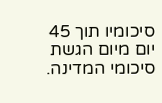סיכומיו תוך 45 יום מיום הגשת סיכומי המדינה.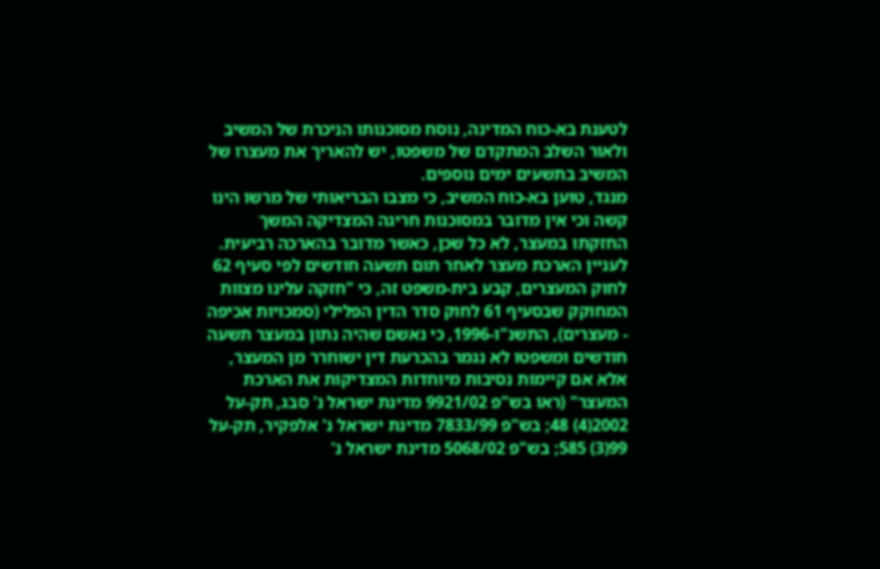לטענת בא-כוח המדינה, נוסח מסוכנותו הניכרת של המשיב ולאור השלב המתקדם של משפטו, יש להאריך את מעצרו של המשיב בתשעים ימים נוספים.
מנגד, טוען בא-כוח המשיב, כי מצבו הבריאותי של מרשו הינו קשה וכי אין מדובר במסוכנות חריגה המצדיקה המשך החזקתו במעצר, לא כל שכן, כאשר מדובר בהארכה רביעית.
לעניין הארכת מעצר לאחר תום תשעה חודשים לפי סעיף 62 לחוק המעצרים, קבע בית-משפט זה, כי "חזקה עלינו מצוות המחוקק שבסעיף 61 לחוק סדר הדין הפלילי (סמכויות אכיפה - מעצרים), התשנ"ו-1996, כי נאשם שהיה נתון במעצר תשעה חודשים ומשפטו לא נגמר בהכרעת דין ישוחרר מן המעצר, אלא אם קיימות נסיבות מיוחדות המצדיקות את הארכת המעצר" (ראו בש"פ 9921/02 מדינת ישראל נ' סבג, תק-על 2002(4) 48; בש"פ 7833/99 מדינת ישראל נ' אלפקיר, תק-על 99(3) 585; בש"פ 5068/02 מדינת ישראל נ'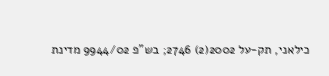כילאני, תק-על 2002(2) 2746; בש"פ 9944/02 מדינת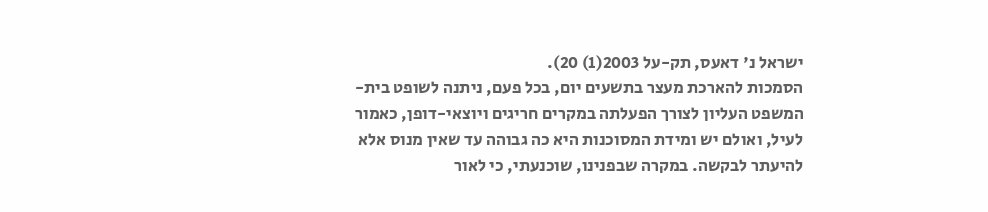ישראל נ' דאעס, תק-על 2003(1) 20).
הסמכות להארכת מעצר בתשעים יום, בכל פעם, ניתנה לשופט בית-המשפט העליון לצורך הפעלתה במקרים חריגים ויוצאי-דופן, כאמור לעיל, ואולם יש ומידת המסוכנות היא כה גבוהה עד שאין מנוס אלא להיעתר לבקשה. במקרה שבפנינו, שוכנעתי, כי לאור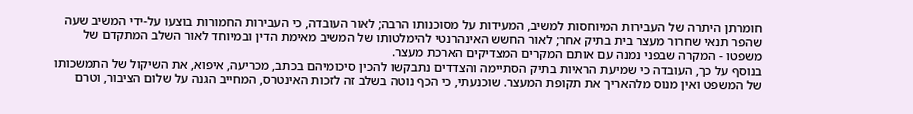חומרתן היתרה של העבירות המיוחסות למשיב, המעידות על מסוכנותו הרבה; לאור העובדה, כי העבירות החמורות בוצעו על-ידי המשיב שעה שהפר תנאי שחרור מעצר בית בתיק אחר; לאור החשש האינהרנטי להימלטותו של המשיב מאימת הדין ובמיוחד לאור השלב המתקדם של משפטו - המקרה שבפני נמנה עם אותם המקרים המצדיקים הארכת מעצר.
בנוסף על כך, העובדה כי שמיעת הראיות בתיק הסתיימה והצדדים נתבקשו להכין סיכומיהם בכתב, מכריעה, איפוא, את השיקול של התמשכותו של המשפט ואין מנוס מלהאריך את תקופת המעצר. שוכנעתי, כי הכף נוטה בשלב זה לזכות האינטרס, המחייב הגנה על שלום הציבור, וטרם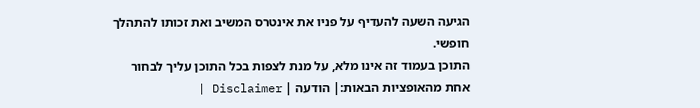הגיעה השעה להעדיף על פניו את אינטרס המשיב ואת זכותו להתהלך חופשי.
התוכן בעמוד זה אינו מלא, על מנת לצפות בכל התוכן עליך לבחור אחת מהאופציות הבאות:| הודעה | Disclaimer |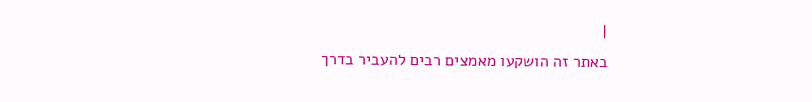|
באתר זה הושקעו מאמצים רבים להעביר בדרך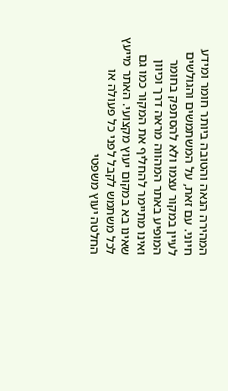המהירה הנאה והטובה ביותר חומר ומידע חיוני. עם זאת, על המשתמשים והגולשים לעיין במקור עצמו ולא להסתפק בחומר המופיע באתר המהווה מראה דרך וכיוון ואינו מתיימר להחליף את המקור כמו גם שאינו בא במקום יעוץ מקצועי. האתר מייעץ לכל משתמש לקבל לפני כל פעולה או החלטה יעוץ משפטי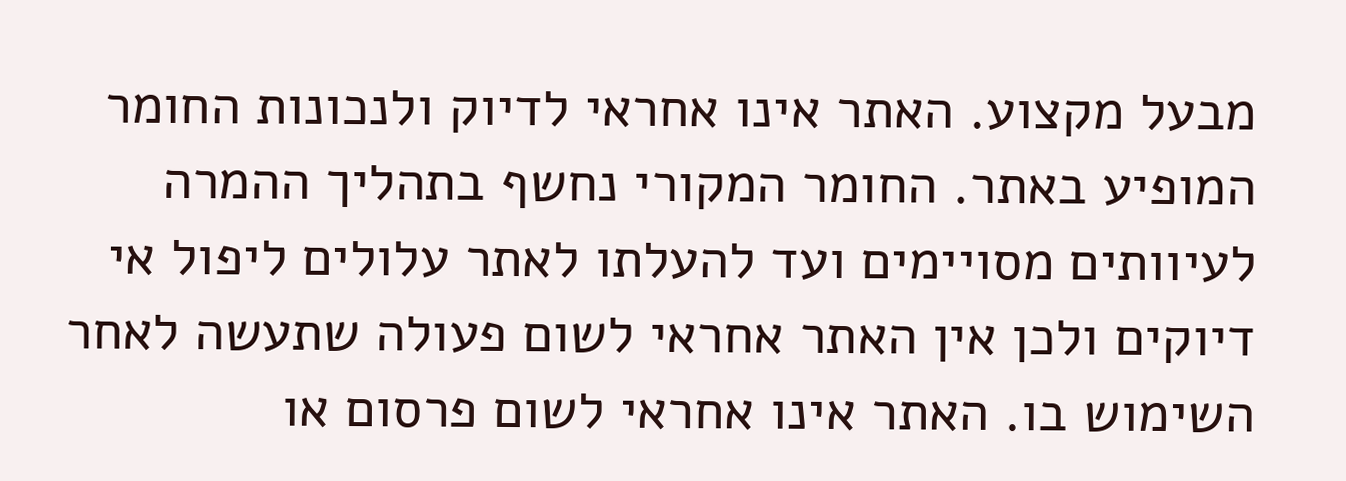מבעל מקצוע. האתר אינו אחראי לדיוק ולנכונות החומר המופיע באתר. החומר המקורי נחשף בתהליך ההמרה לעיוותים מסויימים ועד להעלתו לאתר עלולים ליפול אי דיוקים ולכן אין האתר אחראי לשום פעולה שתעשה לאחר השימוש בו. האתר אינו אחראי לשום פרסום או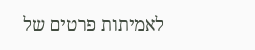לאמיתות פרטים של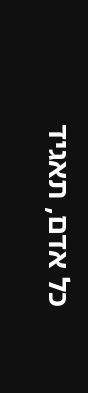כל אדם, תאגיד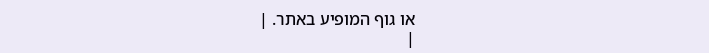או גוף המופיע באתר. |
|